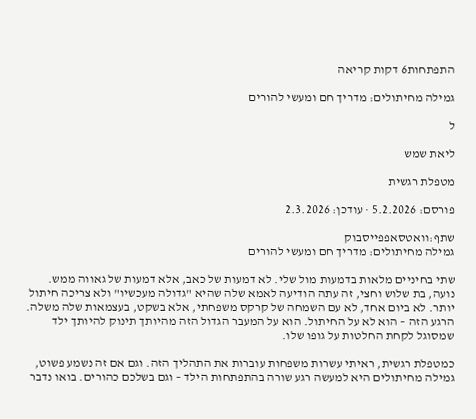התפתחות6 דקות קריאה

גמילה מחיתולים: מדריך חם ומעשי להורים

ל

ליאת שמש

מטפלת רגשית

פורסם: 5.2.2026 · עודכן: 2.3.2026

שתף:וואטסאפפייסבוק
גמילה מחיתולים: מדריך חם ומעשי להורים

שתי בחיניים מלאות בדמעות מול שלי. לא דמעות של כאב, אלא דמעות של גאווה ממש. נועה, בת שלוש וחצי, זה עתה הודיעה לאמא שלה שהיא "גדולה מעכשיו" ולא צריכה חיתול יותר. לא ביום אחד, לא עם השמחה של קרקס משפחתי, אלא בשקט, בעצמאות שלה משלה. הרגע הזה – הוא לא על החיתול. הוא על המעבר הגדול הזה מהיותך תינוק להיותך ילד שמסוגל לקחת החלטות על גופו שלו.

כמטפלת רגשית, ראיתי עשרות משפחות עוברות את התהליך הזה. וגם אם זה נשמע פשוט, גמילה מחיתולים היא למעשה רגע שורה בהתפתחות הילד – וגם בשלכם כהורים. בואו נדבר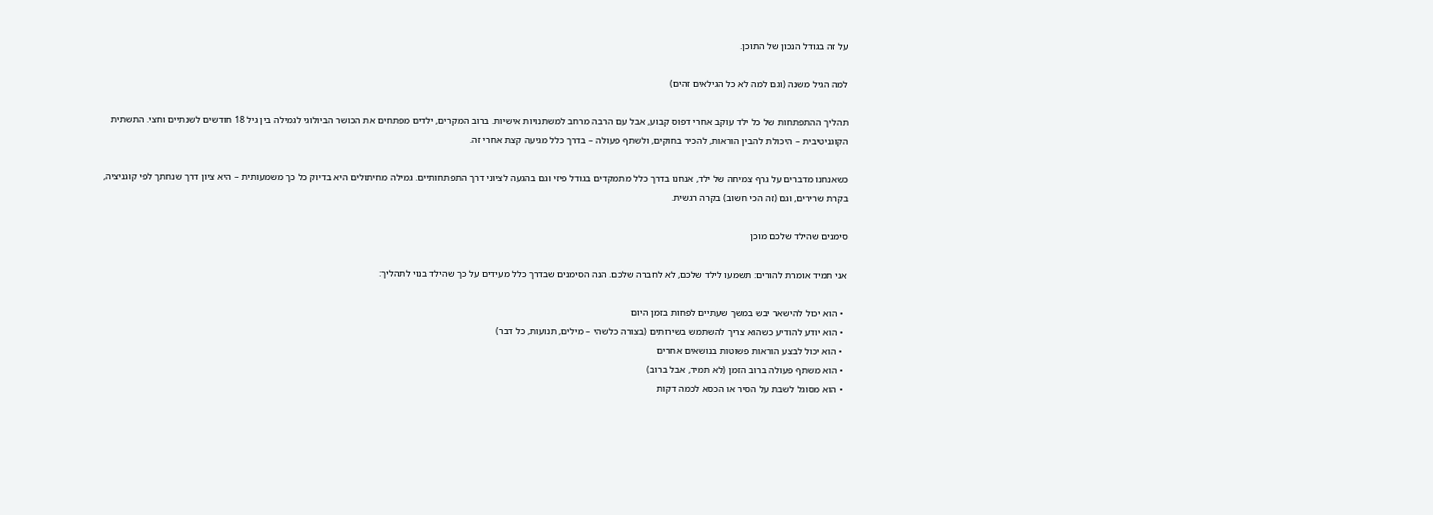על זה בגודל הנכון של התוכן.

למה הגיל משנה (וגם למה לא כל הגילאים זהים)

תהליך ההתפתחות של כל ילד עוקב אחרי דפוס קבוע, אבל עם הרבה מרחב למשתנויות אישיות. ברוב המקרים, ילדים מפתחים את הכושר הביולוגי לגמילה בין גיל 18 חודשים לשנתיים וחצי. התשתית הקוגניטיבית – היכולת להבין הוראות, להכיר בחוקים, ולשתף פעולה – בדרך כלל מגיעה קצת אחרי זה.

כשאנחנו מדברים על גרף צמיחה של ילד, אנחנו בדרך כלל מתמקדים בגודל פיזי וגם בהגעה לציוני דרך התפתחותיים. גמילה מחיתולים היא בדיוק כל כך משמעותית – היא ציון דרך שנחתך לפי קוגניציה, בקרת שרירים, וגם (זה הכי חשוב) בקרה רגשית.

סימנים שהילד שלכם מוכן

אני תמיד אומרת להורים: תשמעו לילד שלכם, לא לחברה שלכם. הנה הסימנים שבדרך כלל מעידים על כך שהילד בנוי לתהליך:

  • הוא יכול להישאר יבש במשך שעתיים לפחות בזמן היום
  • הוא יודע להודיע כשהוא צריך להשתמש בשירותים (בצורה כלשהי – מילים, תנועות, כל דבר)
  • הוא יכול לבצע הוראות פשוטות בנושאים אחרים
  • הוא משתף פעולה ברוב הזמן (לא תמיד, אבל ברוב)
  • הוא מסוגל לשבת על הסיר או הכסא לכמה דקות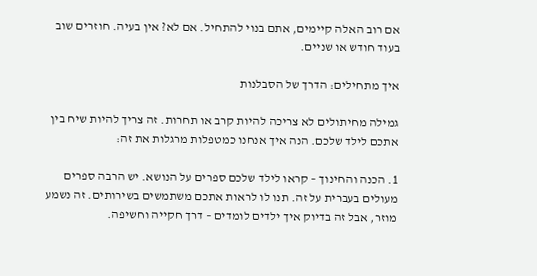אם רוב האלה קיימים, אתם בנוי להתחיל. אם לא? אין בעיה. חוזרים שוב בעוד חודש או שניים.

איך מתחילים: הדרך של הסבלנות

גמילה מחיתולים לא צריכה להיות קרב או תחרות. זה צריך להיות שיח בין אתכם לילד שלכם. הנה איך אנחנו כמטפלות מרגלות את זה:

1. הכנה והחינוך – קראו לילד שלכם ספרים על הנושא. יש הרבה ספרים מעולים בעברית על זה. תנו לו לראות אתכם משתמשים בשירותים. זה נשמע מוזר, אבל זה בדיוק איך ילדים לומדים – דרך חקייה וחשיפה.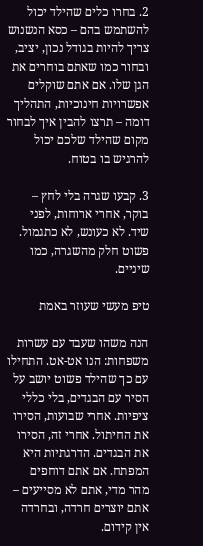2. בחרו כלים שהילד יכול להשתמש בהם – כסא הנשנוש צריך להיות בגודל נכון, יציב, ובחור כמו שאתם בוחרים את הגן שלו. אם אתם שוקלים אפשרויות חינוכיות, התהליך דומה – תרצו להבין איך לבחור מקום שהילד שלכם יכול להרגיש בו בטוח.

3. קבעו שגרה בלי לחץ – בוקר, אחרי ארוחות, לפני שיד. לא כעונש, לא כתגמול. פשוט חלק מהשגרה, כמו שיניים.

טיפ מעשי שעוזר באמת

הנה משהו שעבד עם עשרות משפחות: הנו אט-אט. התחילו עם כך שהילד פשוט יושב על הסיר עם הבגדים, בלי כללי ציפיות. אחרי שבועות, הסירו את החיתול. אחרי זה, הסירו את הבגדים. הדרגתיות היא המפתח. אם אתם דוחפים מהר מדי, אתם לא מסייעים – אתם יוצרים חרדה, ובחרדה אין קידום.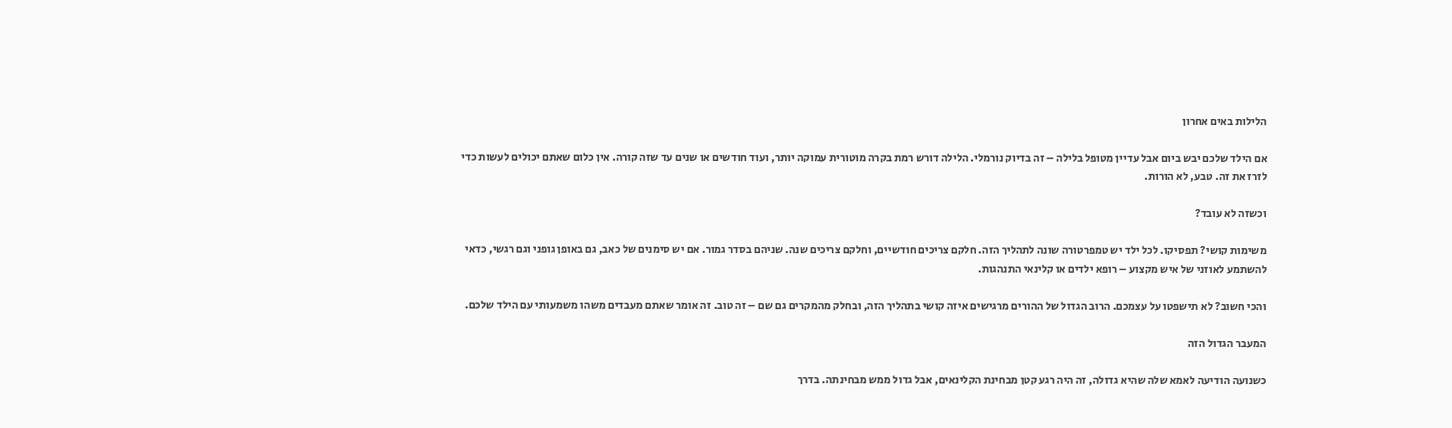הלילות באים אחרון

אם הילד שלכם יבש ביום אבל עדיין מטופל בלילה – זה בדיוק נורמלי. הלילה דורש רמת בקרה מוטורית עמוקה יותר, ועוד חודשים או שנים עד שזה קורה. אין כלום שאתם יכולים לעשות כדי לזרז את זה. טבע, לא הורות.

וכשזה לא עובד?

משימות קושי? תפסיקו. לכל ילד יש טמפרטורה שונה לתהליך הזה. חלקם צריכים חודשיים, וחלקם צריכים שנה. שניהם בסדר גמור. אם יש סימנים של כאב, גם באופן גופני וגם רגשי, כדאי להשתמע לאוזני של איש מקצוע – רופא ילדים או קלינאי התנהגות.

והכי חשוב? לא תישפטו על עצמכם. הרוב הגדול של ההורים מרגישים איזה קושי בתהליך הזה, ובחלק מהמקרים גם שם – זה טוב. זה אומר שאתם מעבדים משהו משמעותי עם הילד שלכם.

המעבר הגדול הזה

כשנועה הודיעה לאמא שלה שהיא גדולה, זה היה רגע קטן מבחינת הקלינאים, אבל גדול ממש מבחינתה. בדרך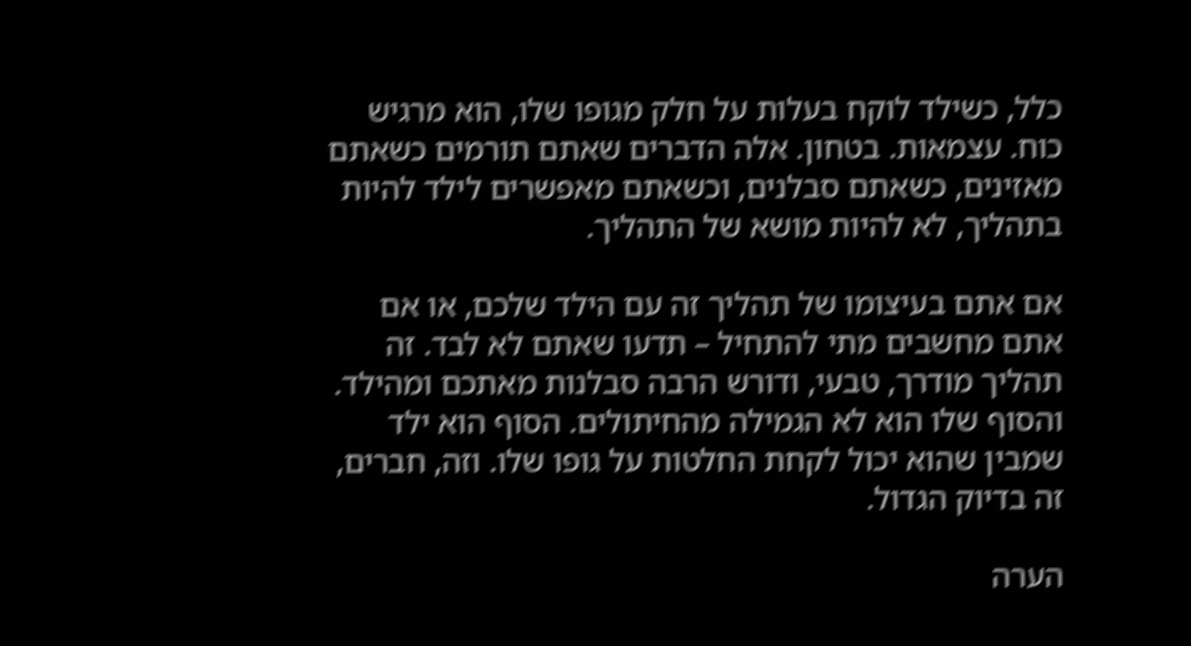כלל, כשילד לוקח בעלות על חלק מגופו שלו, הוא מרגיש כוח. עצמאות. בטחון. אלה הדברים שאתם תורמים כשאתם מאזינים, כשאתם סבלנים, וכשאתם מאפשרים לילד להיות בתהליך, לא להיות מושא של התהליך.

אם אתם בעיצומו של תהליך זה עם הילד שלכם, או אם אתם מחשבים מתי להתחיל – תדעו שאתם לא לבד. זה תהליך מודרך, טבעי, ודורש הרבה סבלנות מאתכם ומהילד. והסוף שלו הוא לא הגמילה מהחיתולים. הסוף הוא ילד שמבין שהוא יכול לקחת החלטות על גופו שלו. וזה, חברים, זה בדיוק הגדול.

הערה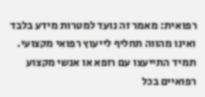רפואית: מאמר זה נועד למטרות מידע בלבד ואינו מהווה תחליף לייעוץ רפואי מקצועי. תמיד התייעצו עם רופא או אנשי מקצוע רפואיים בכל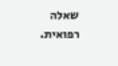שאלה רפואית.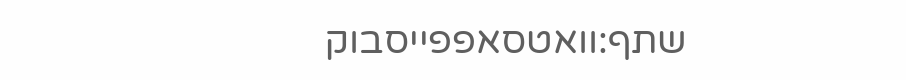שתף:וואטסאפפייסבוק